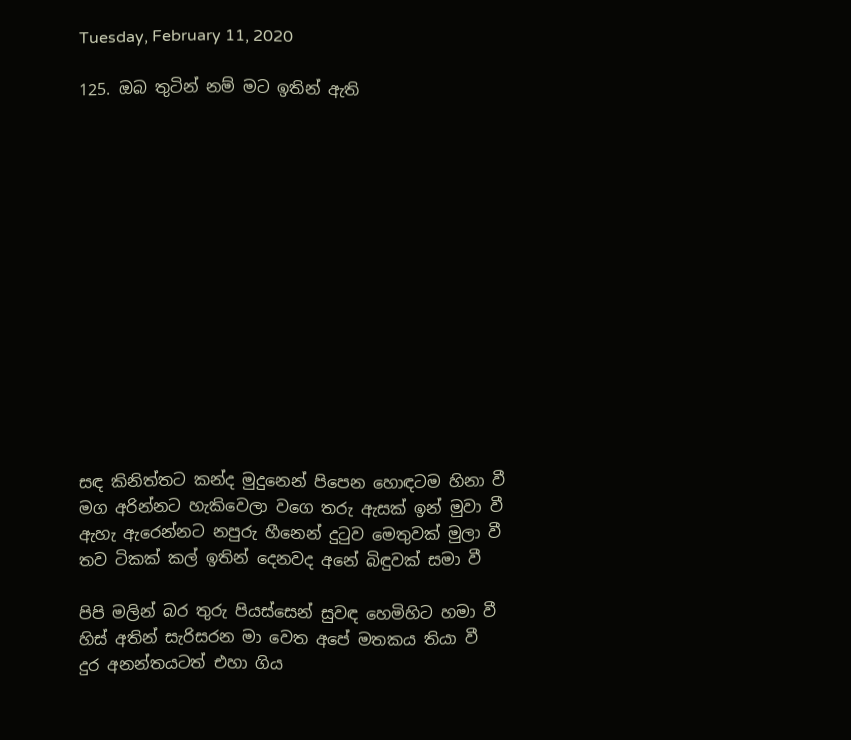Tuesday, February 11, 2020

125. ඔබ තුටින් නම් මට ඉතින් ඇති














සඳ කිනිත්තට කන්ද මුදුනෙන් පිපෙන හොඳටම හිනා වී
මග අරින්නට හැකිවෙලා වගෙ තරු ඇසක් ඉන් මුවා වී
ඇහැ ඇරෙන්නට නපුරු හීනෙන් දුටුව මෙතුවක් මුලා වී
තව ටිකක් කල් ඉතින් දෙනවද අනේ බිඳුවක් සමා වී

පිපි මලින් බර තුරු පියස්සෙන් සුවඳ හෙමිහිට හමා වී
හිස් අතින් සැරිසරන මා වෙත අපේ මතකය තියා වී
දුර අනන්තයටත් එහා ගිය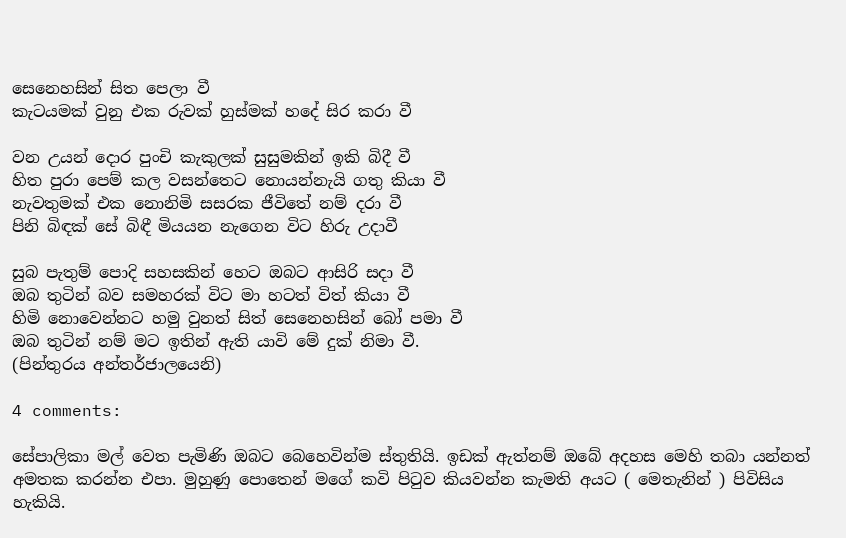සෙනෙහසින් සිත පෙලා වී
කැටයමක් වුනු එක රුවක් හුස්මක් හදේ සිර කරා වී

වන උයන් දොර පුංචි කැකුලක් සුසුමකින් ඉකි බිදී වී
හිත පුරා පෙම් කල වසන්තෙට නොයන්නැයි ගතු කියා වී
නැවතුමක් එක නොනිමි සසරක ජීවිතේ නම් දරා වී
පිනි බිඳක් සේ බිඳී මියයන නැගෙන විට හිරු උදාවී

සුබ පැතුම් පොදි සහසකින් හෙට ඔබට ආසිරි සදා වී
ඔබ තුටින් බව සමහරක් විට මා හටත් විත් කියා වී
හිමි නොවෙන්නට හමු වුනත් සිත් සෙනෙහසින් බෝ පමා වී
ඔබ තුටින් නම් මට ඉතින් ඇති යාවි මේ දුක් නිමා වී.
(පින්තුරය අන්තර්ජාලයෙනි)

4 comments:

සේපාලිකා මල් වෙත පැමිණි ඔබට බෙහෙවින්ම ස්තුතියි. ඉඩක් ඇත්නම් ඔබේ අදහස මෙහි තබා යන්නත් අමතක කරන්න එපා. මුහුණු පොතෙන් මගේ කවි පිටුව කියවන්න කැමති අයට ( මෙතැනින් ) පිවිසිය හැකියි.